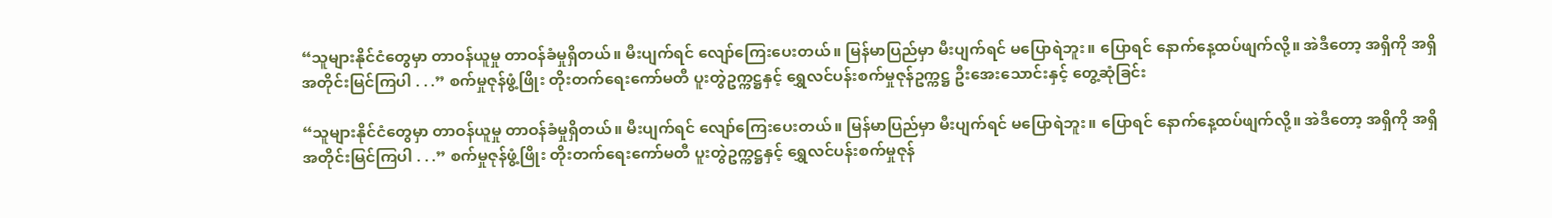“သူများနိုင်ငံတွေမှာ တာဝန်ယူမှု တာဝန်ခံမှုရှိတယ်။ မီးပျက်ရင် လျော်ကြေးပေးတယ်။ မြန်မာပြည်မှာ မီးပျက်ရင် မပြောရဲဘူး။ ပြောရင် နောက်နေ့ထပ်ဖျက်လို့။ အဲဒီတော့ အရှိကို အရှိအတိုင်းမြင်ကြပါ . . .” စက်မှုဇုန်ဖွံ့ဖြိုး တိုးတက်ရေးကော်မတီ ပူးတွဲဥက္ကဋ္ဌနှင့် ရွှေလင်ပန်းစက်မှုဇုန်ဥက္ကဋ္ဌ ဦးအေးသောင်းနှင့် တွေ့ဆုံခြင်း

“သူများနိုင်ငံတွေမှာ တာဝန်ယူမှု တာဝန်ခံမှုရှိတယ်။ မီးပျက်ရင် လျော်ကြေးပေးတယ်။ မြန်မာပြည်မှာ မီးပျက်ရင် မပြောရဲဘူး။ ပြောရင် နောက်နေ့ထပ်ဖျက်လို့။ အဲဒီတော့ အရှိကို အရှိအတိုင်းမြင်ကြပါ . . .” စက်မှုဇုန်ဖွံ့ဖြိုး တိုးတက်ရေးကော်မတီ ပူးတွဲဥက္ကဋ္ဌနှင့် ရွှေလင်ပန်းစက်မှုဇုန်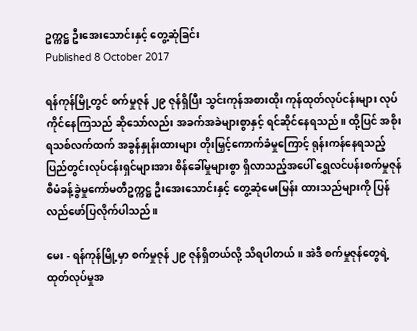ဥက္ကဋ္ဌ ဦးအေးသောင်းနှင့် တွေ့ဆုံခြင်း
Published 8 October 2017

ရန်ကုန်မြို့တွင် စက်မှုဇုန် ၂၉ ဇုန်ရှိပြီး သွင်းကုန်အစားထိုး ကုန်ထုတ်လုပ်ငန်းများ လုပ်ကိုင်နေကြသည် ဆိုသော်လည်း အခက်အခဲများစွာနှင့် ရင်ဆိုင်နေရသည်။ ထို့ပြင် အစိုးရသစ်လက်ထက် အခွန်နှုန်းထားများ တိုးမြှင့်ကောက်ခံမှုကြောင့် ရုန်းကန်နေရသည့် ပြည်တွင်းလုပ်ငန်းရှင်များအား စိန်ခေါ်မှုများစွာ ရှိလာသည့်အပေါ် ရွှေလင်ပန်းစက်မှုဇုန် စီမံခန့်ခွဲမှုကော်မတီဥက္ကဋ္ဌ ဦးအေးသောင်းနှင့် တွေ့ဆုံမေးမြန်း ထားသည်များကို ပြန်လည်ဖော်ပြလိုက်ပါသည်။

မေး - ရန်ကုန်မြို့မှာ စက်မှုဇုန် ၂၉ ဇုန်ရှိတယ်လို့ သိရပါတယ်။ အဲဒီ စက်မှုဇုန်တွေရဲ့ ထုတ်လုပ်မှုအ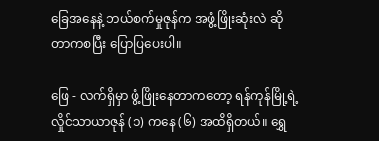ခြေအနေနဲ့ ဘယ်စက်မှုဇုန်က အဖွံ့ဖြိုးဆုံးလဲ ဆိုတာကစပြီး ပြောပြပေးပါ။

ဖြေ - လက်ရှိမှာ ဖွံ့ဖြိုးနေတာကတော့ ရန်ကုန်မြို့ရဲ့ လှိုင်သာယာဇုန် (၁) ကနေ (၆) အထိရှိတယ်။ ရွှေ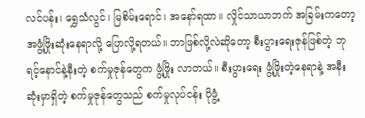လင်ပန်း၊ ရွှေသံလွင်၊ မြစိမ်းရောင်၊ အနော်ရထာ။ လှိုင်သာယာဘက် အခြမ်းကတော့ အဖွံ့ဖြိုးဆုံးနေရာလို့ ပြောလို့ရတယ်။ ဘာဖြစ်လို့လဲဆိုတော့ စီးပွားရေးဇုန်ဖြစ်တဲ့ ဘုရင့်နောင်နဲ့နီးတဲ့ စက်မှုဇုန်တွေက ဖွံ့ဖြိုး လာတယ်။ စီးပွားရေး ဖွံ့ဖြိုးတဲ့နေရာနဲ့ အနီးဆုံးမှာရှိတဲ့ စက်မှုဇုန်တွေသည် စက်မှုလုပ်ငန်း ပိုဖွံ့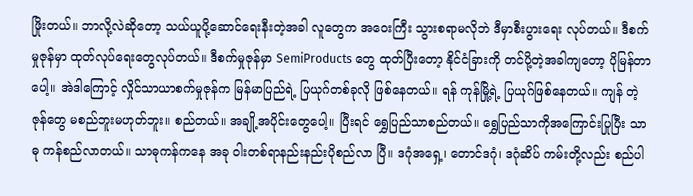ဖြိုးတယ်။ ဘာလို့လဲဆိုတော့ သယ်ယူပို့ဆောင်ရေးနီးတဲ့အခါ လူတွေက အဝေးကြီး သွားစရာမလိုဘဲ ဒီမှာစီးပွားရေး လုပ်တယ်။ ဒီစက်မှုဇုန်မှာ ထုတ်လုပ်ရေးတွေလုပ်တယ်။ ဒီစက်မှုဇုန်မှာ SemiProducts တွေ ထုတ်ပြီးတော့ နိုင်ငံခြားကို တင်ပို့တဲ့အခါကျတော့ ပိုမြန်တာပေါ့။ အဲဒါကြောင့် လှိုင်သာယာစက်မှုဇုန်က မြန်မာပြည်ရဲ့ ပြယုဂ်တစ်ခုလို ဖြစ်နေတယ်။ ရန် ကုန်မြို့ရဲ့ ပြယုဂ်ဖြစ်နေတယ်။ ကျန် တဲ့ဇုန်တွေ မစည်ဘူးမဟုတ်ဘူး။ စည်တယ်။ အချို့အပိုင်းတွေပေါ့။ ပြီးရင် ရွှေပြည်သာစည်တယ်။ ရွှေပြည်သာကိုအကြောင်းပြုပြီး သာဓု ကန်စည်လာတယ်။ သာဓုကန်ကနေ အခု ဝါးတစ်ရာနည်းနည်းပိုစည်လာ ပြီ။ ဒဂုံအရှေ့၊ တောင်ဒဂုံ၊ ဒဂုံဆိပ် ကမ်းတို့လည်း စည်ပါ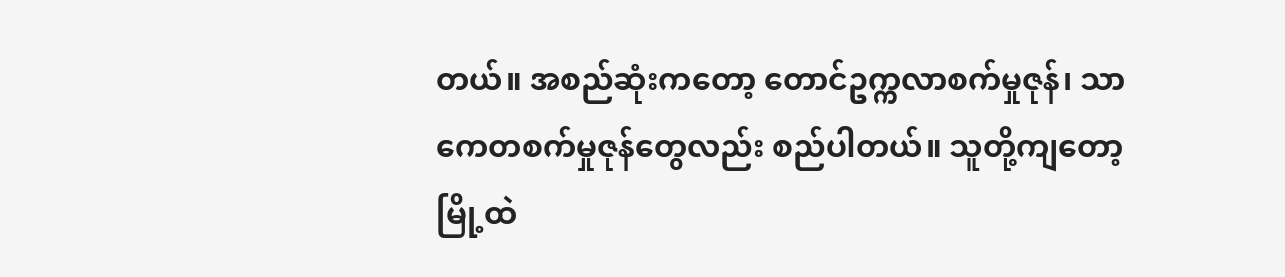တယ်။ အစည်ဆုံးကတော့ တောင်ဥက္ကလာစက်မှုဇုန်၊ သာကေတစက်မှုဇုန်တွေလည်း စည်ပါတယ်။ သူတို့ကျတော့ မြို့ထဲ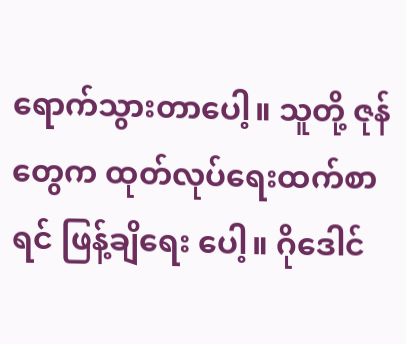ရောက်သွားတာပေါ့။ သူတို့ ဇုန်တွေက ထုတ်လုပ်ရေးထက်စာရင် ဖြန့်ချိရေး ပေါ့။ ဂိုဒေါင်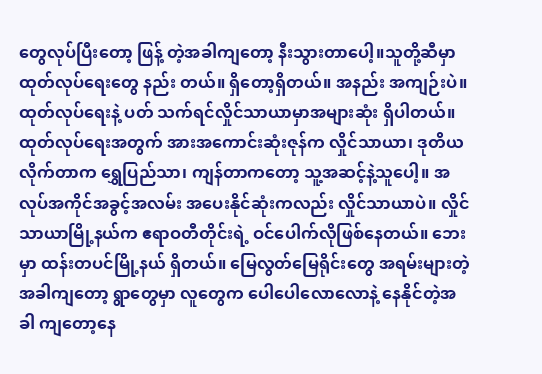တွေလုပ်ပြီးတော့ ဖြန့် တဲ့အခါကျတော့ နီးသွားတာပေါ့။သူတို့ဆီမှာ ထုတ်လုပ်ရေးတွေ နည်း တယ်။ ရှိတော့ရှိတယ်။ အနည်း အကျဉ်းပဲ။ ထုတ်လုပ်ရေးနဲ့ ပတ် သက်ရင်လှိုင်သာယာမှာအများဆုံး ရှိပါတယ်။ ထုတ်လုပ်ရေးအတွက် အားအကောင်းဆုံးဇုန်က လှိုင်သာယာ၊ ဒုတိယလိုက်တာက ရွှေပြည်သာ၊ ကျန်တာကတော့ သူ့အဆင့်နဲ့သူပေါ့။ အလုပ်အကိုင်အခွင့်အလမ်း အပေးနိုင်ဆုံးကလည်း လှိုင်သာယာပဲ။ လှိုင်သာယာမြို့နယ်က ဧရာဝတီတိုင်းရဲ့ ဝင်ပေါက်လိုဖြစ်နေတယ်။ ဘေးမှာ ထန်းတပင်မြို့နယ် ရှိတယ်။ မြေလွတ်မြေရိုင်းတွေ အရမ်းများတဲ့ အခါကျတော့ ရွာတွေမှာ လူတွေက ပေါပေါလောလောနဲ့ နေနိုင်တဲ့အခါ ကျတော့နေ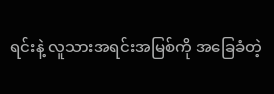ရင်းနဲ့ လူသားအရင်းအမြစ်ကို အခြေခံတဲ့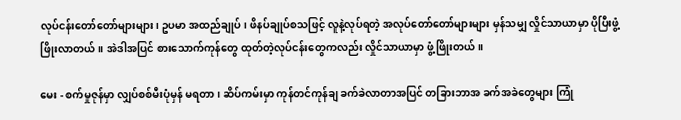လုပ်ငန်းတော်တော်များများ၊ ဥပမာ အထည်ချုပ်၊ ဖိနပ်ချုပ်စသဖြင့် လူနဲ့လုပ်ရတဲ့ အလုပ်တော်တော်များများ မှန်သမျှ လှိုင်သာယာမှာ ပိုပြီးဖွံ့ဖြိုးလာတယ်။ အဲဒါအပြင် စားသောက်ကုန်တွေ ထုတ်တဲ့လုပ်ငန်းတွေကလည်း လှိုင်သာယာမှာ ဖွံ့ဖြိုးတယ်။

မေး - စက်မှုဇုန်မှာ လျှပ်စစ်မီးပုံမှန် မရတာ၊ ဆိပ်ကမ်းမှာ ကုန်တင်ကုန်ချ ခက်ခဲလာတာအပြင် တခြားဘာအ ခက်အခဲတွေများ ကြုံ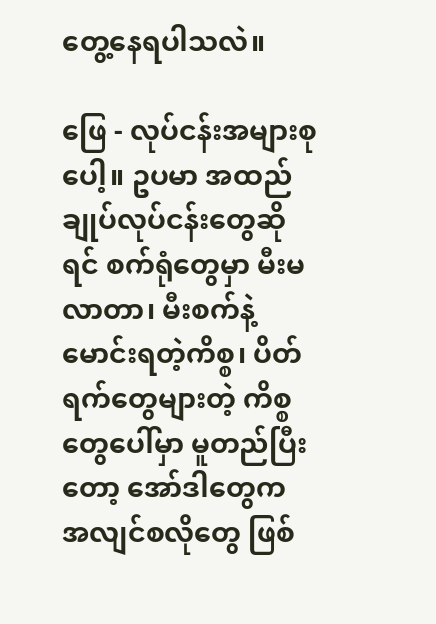တွေ့နေရပါသလဲ။

ဖြေ - လုပ်ငန်းအများစုပေါ့။ ဥပမာ အထည်ချုပ်လုပ်ငန်းတွေဆိုရင် စက်ရုံတွေမှာ မီးမလာတာ၊ မီးစက်နဲ့ မောင်းရတဲ့ကိစ္စ၊ ပိတ်ရက်တွေများတဲ့ ကိစ္စတွေပေါ်မှာ မူတည်ပြီးတော့ အော်ဒါတွေက အလျင်စလိုတွေ ဖြစ်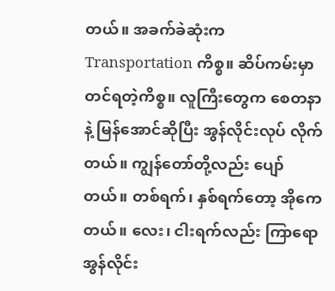တယ်။ အခက်ခဲဆုံးက Transportation ကိစ္စ။ ဆိပ်ကမ်းမှာတင်ရတဲ့ကိစ္စ။ လူကြီးတွေက စေတနာနဲ့ မြန်အောင်ဆိုပြီး အွန်လိုင်းလုပ် လိုက်တယ်။ ကျွန်တော်တို့လည်း ပျော်တယ်။ တစ်ရက်၊ နှစ်ရက်တော့ အိုကေတယ်။ လေး၊ ငါးရက်လည်း ကြာရော အွန်လိုင်း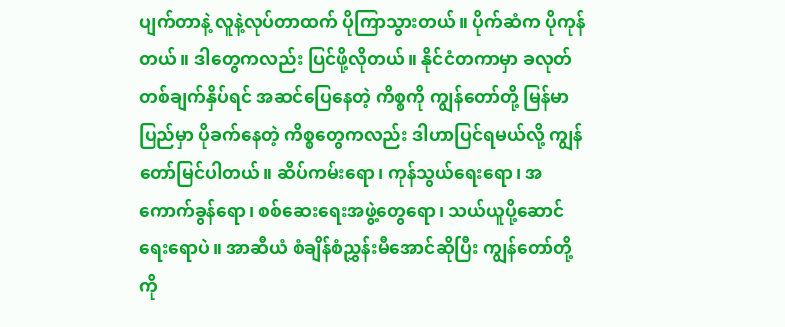ပျက်တာနဲ့ လူနဲ့လုပ်တာထက် ပိုကြာသွားတယ်။ ပိုက်ဆံက ပိုကုန်တယ်။ ဒါတွေကလည်း ပြင်ဖို့လိုတယ်။ နိုင်ငံတကာမှာ ခလုတ်တစ်ချက်နှိပ်ရင် အဆင်ပြေနေတဲ့ ကိစ္စကို ကျွန်တော်တို့ မြန်မာပြည်မှာ ပိုခက်နေတဲ့ ကိစ္စတွေကလည်း ဒါဟာပြင်ရမယ်လို့ ကျွန်တော်မြင်ပါတယ်။ ဆိပ်ကမ်းရော၊ ကုန်သွယ်ရေးရော၊ အကောက်ခွန်ရော၊ စစ်ဆေးရေးအဖွဲ့တွေရော၊ သယ်ယူပို့ဆောင်ရေးရောပဲ။ အာဆီယံ စံချိန်စံညွှန်းမီအောင်ဆိုပြီး ကျွန်တော်တို့ကို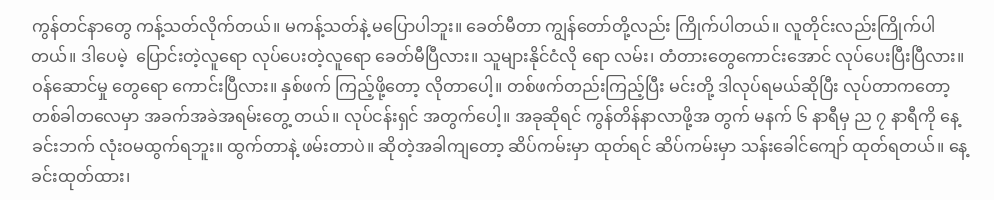ကွန်တင်နာတွေ ကန့်သတ်လိုက်တယ်။ မကန့်သတ်နဲ့ မပြောပါဘူး။ ခေတ်မီတာ ကျွန်တော်တို့လည်း ကြိုက်ပါတယ်။ လူတိုင်းလည်းကြိုက်ပါတယ်။ ဒါပေမဲ့  ပြောင်းတဲ့လူရော လုပ်ပေးတဲ့လူရော ခေတ်မီပြီလား။ သူများနိုင်ငံလို ရော လမ်း၊ တံတားတွေကောင်းအောင် လုပ်ပေးပြီးပြီလား။ ဝန်ဆောင်မှု တွေရော ကောင်းပြီလား။ နှစ်ဖက် ကြည့်ဖို့တော့ လိုတာပေါ့။ တစ်ဖက်တည်းကြည့်ပြီး မင်းတို့ ဒါလုပ်ရမယ်ဆိုပြီး လုပ်တာကတော့ တစ်ခါတလေမှာ အခက်အခဲအရမ်းတွေ့ တယ်။ လုပ်ငန်းရှင် အတွက်ပေါ့။ အခုဆိုရင် ကွန်တိန်နာလာဖို့အ တွက် မနက် ၆ နာရီမှ ည ၇ နာရီကို နေ့ခင်းဘက် လုံးဝမထွက်ရဘူး။ ထွက်တာနဲ့ ဖမ်းတာပဲ။ ဆိုတဲ့အခါကျတော့ ဆိပ်ကမ်းမှာ ထုတ်ရင် ဆိပ်ကမ်းမှာ သန်းခေါင်ကျော် ထုတ်ရတယ်။ နေ့ခင်းထုတ်ထား၊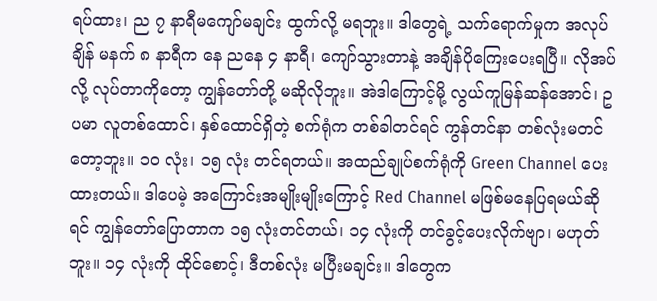ရပ်ထား၊ ည ၇ နာရီမကျော်မချင်း ထွက်လို့ မရဘူး။ ဒါတွေရဲ့ သက်ရောက်မှုက အလုပ်ချိန် မနက် ၈ နာရီက နေ ညနေ ၄ နာရီ၊ ကျော်သွားတာနဲ့ အချိန်ပိုကြေးပေးရပြီ။ လိုအပ်လို့ လုပ်တာကိုတော့ ကျွန်တော်တို့ မဆိုလိုဘူး။ အဲဒါကြောင့်မို့ လွယ်ကူမြန်ဆန်အောင်၊ ဥပမာ လူတစ်ထောင်၊ နှစ်ထောင်ရှိတဲ့ စက်ရုံက တစ်ခါတင်ရင် ကွန်တင်နာ တစ်လုံးမတင်တော့ဘူး။ ၁၀ လုံး၊ ၁၅ လုံး တင်ရတယ်။ အထည်ချုပ်စက်ရုံကို Green Channel ပေးထားတယ်။ ဒါပေမဲ့ အကြောင်းအမျိုးမျိုးကြောင့် Red Channel မဖြစ်မနေပြရမယ်ဆိုရင် ကျွန်တော်ပြောတာက ၁၅ လုံးတင်တယ်၊ ၁၄ လုံးကို တင်ခွင့်ပေးလိုက်ဗျာ၊ မဟုတ်ဘူး။ ၁၄ လုံးကို ထိုင်စောင့်၊ ဒီတစ်လုံး မပြီးမချင်း။ ဒါတွေက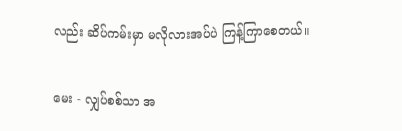လည်း ဆိပ်ကမ်းမှာ မလိုလားအပ်ပဲ ကြန့်ကြာစေတယ်။

မေး - လျှပ်စစ်သာ အ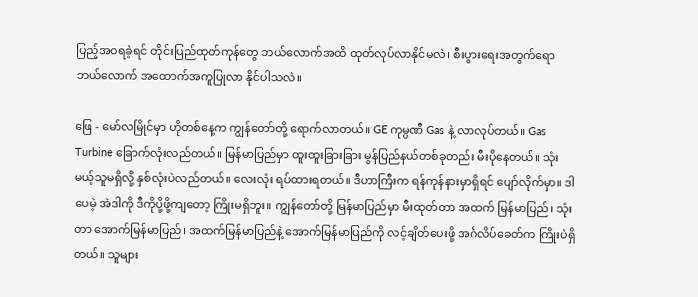ပြည့်အဝရခဲ့ရင် တိုင်းပြည်ထုတ်ကုန်တွေ ဘယ်လောက်အထိ ထုတ်လုပ်လာနိုင်မလဲ၊ စီးပွားရေးအတွက်ရော ဘယ်လောက် အထောက်အကူပြုလာ နိုင်ပါသလဲ။

ဖြေ - မော်လမြိုင်မှာ ဟိုတစ်နေ့က ကျွန်တော်တို့ ရောက်လာတယ်။ GE ကုမ္ပဏီ Gas နဲ့ လာလုပ်တယ်။ Gas Turbine ခြောက်လုံးလည်တယ်။ မြန်မာပြည်မှာ ထူးထူးခြားခြား မွန်ပြည်နယ်တစ်ခုတည်း မီးပိုနေတယ်။ သုံးမယ့်သူမရှိလို့ နှစ်လုံးပဲလည်တယ်။ လေးလုံး ရပ်ထားရတယ်။ ဒီဟာကြီးက ရန်ကုန်နားမှာရှိရင် ပျော်လိုက်မှာ။ ဒါပေမဲ့ အဲဒါကို ဒီကိုပို့ဖို့ကျတော့ ကြိုးမရှိဘူး။ ကျွန်တော်တို့ မြန်မာပြည်မှာ မီးထုတ်တာ အထက် မြန်မာပြည်၊ သုံးတာ အောက်မြန်မာပြည်၊ အထက်မြန်မာပြည်နဲ့ အောက်မြန်မာပြည်ကို လင့်ချိတ်ပေးဖို့ အင်္ဂလိပ်ခေတ်က ကြိုးပဲရှိတယ်။ သူများ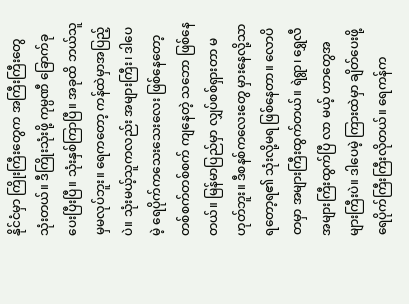နိုင်ငံမှာ ကြိုးကြီးတွေက အကြီးကြီးတွေသုံးတယ်။ ဒီကြိုးသုံးဖို့ ကုမ္ပဏီ ခြောက်ခုပေးပြီးပြီ။ သုံးနှစ်ကြာပြီ။ အခုထိ ဘယ်သူမှမလုပ်ဘူး။ ရေကတော့ ကန်ထဲမှာအပြည့်ပဲ။ သုံးမယ့်သူကလည်း အများကြီး၊ ဒါပေမဲ့ ရေပိုက်ကသေးသေးလေး ဖြစ်နေတော့ တစ်စက်တစ်စက် ကျနေတဲ့ သဘော ဖြစ်နေတယ်။ မြန်မာပြည်မှာ လျှပ်စစ်ရှားတာ မဟုတ်ဘူး။ ဒီစနစ်ကလေးတွေ မှားနေလို့သာ ရတော့ရ၏ သုံးလို့မရ ဖြစ်နေတာ။ လောပိတမှာ အများကြီးထွက်တယ်။ ရဲရွာ၊ ရွှေလီအများကြီးထွက်ပြီ လာ မယ့် ဟာတွေအများကြီးပဲ။ ဒါပေမဲ့ ကြားထဲမှာ ချိတ်ပေးဖို့ ရေပိုက်ကြီးကြီးလိုတယ်။ ရေကန်က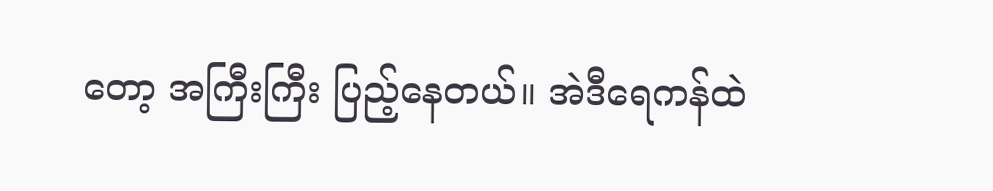တော့ အကြီးကြီး ပြည့်နေတယ်။ အဲဒီရေကန်ထဲ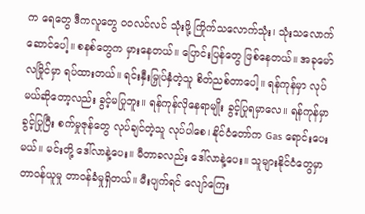က ရေတွေ ဒီကလူတွေ ၀၀လင်လင် သုံးဖို့ ကြိုက်သလောက်သုံး၊ သုံးသလောက်ဆောင်ပေါ့။ စနစ်တွေက မှားနေတယ်။ ပြောင်းပြန်တွေ ဖြစ်နေတယ်။ အခုမော်လမြိုင်မှာ ရပ်ထားတယ်။ ရင်းနှီးမြှုပ်နှံတဲ့သူ စိတ်ညစ်တာပေါ့။ ရန်ကုန်မှာ လုပ်မယ်ဆိုတော့လည်း ခွင့်မပြုဘူး။ ရန်ကုန်လိုနေရာမျိုး ခွင့်ပြုရမှာလေ။ ရန်ကုန်မှာ ခွင့်ပြုပြီး စက်မှုဇုန်တွေ လုပ်ချင်တဲ့သူ လုပ်ပါစေ၊ နိုင်ငံတော်က Gas ရောင်းပေးမယ်။ မင်းတို့ ဒေါ်လာနဲ့ပေး။ မီတာခလည်း ဒေါ်လာနဲ့ပေး။ သူများနိုင်ငံတွေမှာ တာဝန်ယူမှု တာဝန်ခံမှုရှိတယ်။ မီးပျက်ရင် လျော်ကြေး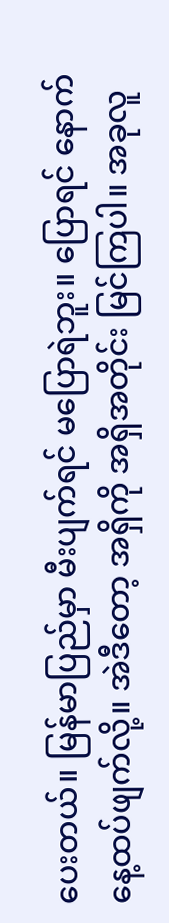ပေးတယ်။ မြန်မာပြည်မှာ မီးပျက်ရင် မပြောရဲဘူး။ ပြောရင် နောက်နေ့ထပ်ဖျက်လို့။ အဲဒီတော့ အရှိကို အရှိအတိုင်း မြင်ကြပါ။ အခုလူ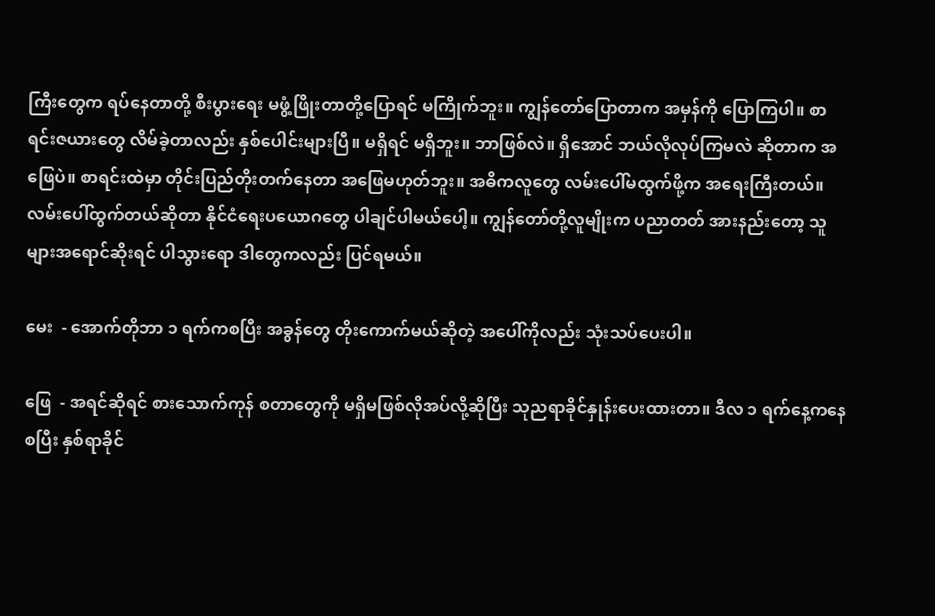ကြီးတွေက ရပ်နေတာတို့ စီးပွားရေး မဖွံ့ဖြိုးတာတို့ပြောရင် မကြိုက်ဘူး။ ကျွန်တော်ပြောတာက အမှန်ကို ပြောကြပါ။ စာရင်းဇယားတွေ လိမ်ခဲ့တာလည်း နှစ်ပေါင်းများပြီ။ မရှိရင် မရှိဘူး။ ဘာဖြစ်လဲ။ ရှိအောင် ဘယ်လိုလုပ်ကြမလဲ ဆိုတာက အဖြေပဲ။ စာရင်းထဲမှာ တိုင်းပြည်တိုးတက်နေတာ အဖြေမဟုတ်ဘူး။ အဓိကလူတွေ လမ်းပေါ်မထွက်ဖို့က အရေးကြီးတယ်။ လမ်းပေါ်ထွက်တယ်ဆိုတာ နိုင်ငံရေးပယောဂတွေ ပါချင်ပါမယ်ပေါ့။ ကျွန်တော်တို့လူမျိုးက ပညာတတ် အားနည်းတော့ သူများအရောင်ဆိုးရင် ပါသွားရော ဒါတွေကလည်း ပြင်ရမယ်။

မေး  - အောက်တိုဘာ ၁ ရက်ကစပြီး အခွန်တွေ တိုးကောက်မယ်ဆိုတဲ့ အပေါ်ကိုလည်း သုံးသပ်ပေးပါ။

ဖြေ  - အရင်ဆိုရင် စားသောက်ကုန် စတာတွေကို မရှိမဖြစ်လိုအပ်လို့ဆိုပြီး သုညရာခိုင်နှုန်းပေးထားတာ။ ဒီလ ၁ ရက်နေ့ကနေစပြီး နှစ်ရာခိုင်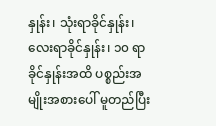နှုန်း၊ သုံးရာခိုင်နှုန်း၊ လေးရာခိုင်နှုန်း၊ ၁၀ ရာခိုင်နှုန်းအထိ ပစ္စည်းအမျိုးအစားပေါ် မူတည်ပြီး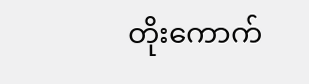တိုးကောက်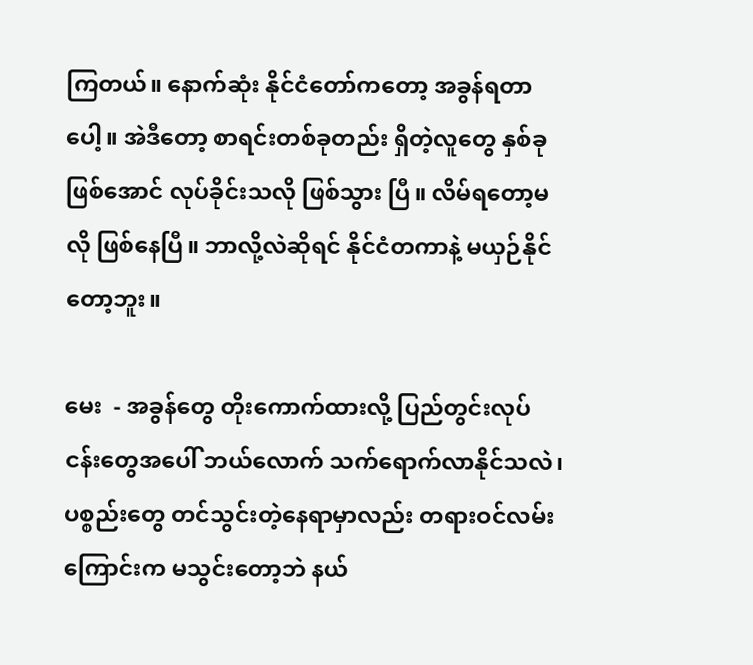ကြတယ်။ နောက်ဆုံး နိုင်ငံတော်ကတော့ အခွန်ရတာပေါ့။ အဲဒီတော့ စာရင်းတစ်ခုတည်း ရှိတဲ့လူတွေ နှစ်ခုဖြစ်အောင် လုပ်ခိုင်းသလို ဖြစ်သွား ပြီ။ လိမ်ရတော့မလို ဖြစ်နေပြီ။ ဘာလို့လဲဆိုရင် နိုင်ငံတကာနဲ့ မယှဉ်နိုင်တော့ဘူး။

မေး  - အခွန်တွေ တိုးကောက်ထားလို့ ပြည်တွင်းလုပ်ငန်းတွေအပေါ် ဘယ်လောက် သက်ရောက်လာနိုင်သလဲ၊ ပစ္စည်းတွေ တင်သွင်းတဲ့နေရာမှာလည်း တရားဝင်လမ်းကြောင်းက မသွင်းတော့ဘဲ နယ်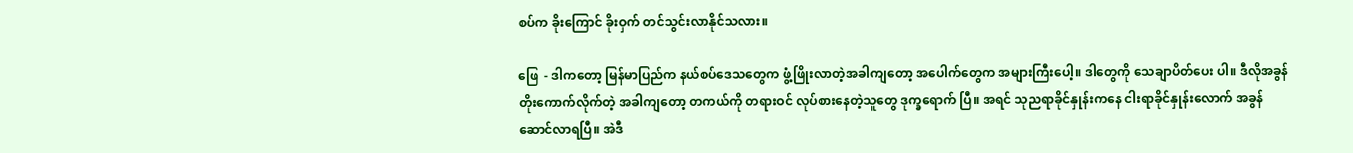စပ်က ခိုးကြောင် ခိုးဝှက် တင်သွင်းလာနိုင်သလား။

ဖြေ  - ဒါကတော့ မြန်မာပြည်က နယ်စပ်ဒေသတွေက ဖွံ့ဖြိုးလာတဲ့အခါကျတော့ အပေါက်တွေက အများကြီးပေါ့။ ဒါတွေကို သေချာပိတ်ပေး ပါ။ ဒီလိုအခွန်တိုးကောက်လိုက်တဲ့ အခါကျတော့ တကယ်ကို တရားဝင် လုပ်စားနေတဲ့သူတွေ ဒုက္ခရောက် ပြီ။ အရင် သုညရာခိုင်နှုန်းကနေ ငါးရာခိုင်နှုန်းလောက် အခွန်ဆောင်လာရပြီ။ အဲဒီ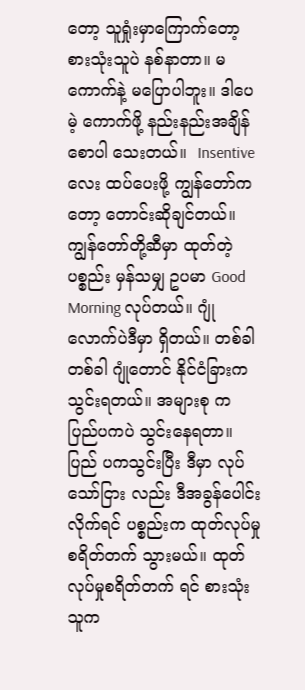တော့ သူရှုံးမှာကြောက်တော့ စားသုံးသူပဲ နစ်နာတာ။ မကောက်နဲ့ မပြောပါဘူး။ ဒါပေမဲ့ ကောက်ဖို့ နည်းနည်းအချိန်စောပါ သေးတယ်။  Insentive လေး ထပ်ပေးဖို့ ကျွန်တော်ကတော့ တောင်းဆိုချင်တယ်။ ကျွန်တော်တို့ဆီမှာ ထုတ်တဲ့ပစ္စည်း မှန်သမျှ ဥပမာ Good Morning လုပ်တယ်။ ဂျုံလောက်ပဲဒီမှာ ရှိတယ်။ တစ်ခါတစ်ခါ ဂျုံတောင် နိုင်ငံခြားက သွင်းရတယ်။ အများစု က ပြည်ပကပဲ သွင်းနေရတာ။ ပြည် ပကသွင်းပြီး ဒီမှာ လုပ်သော်ငြား လည်း ဒီအခွန်ပေါင်းလိုက်ရင် ပစ္စည်းက ထုတ်လုပ်မှုစရိတ်တက် သွားမယ်။ ထုတ်လုပ်မှုစရိတ်တက် ရင် စားသုံးသူက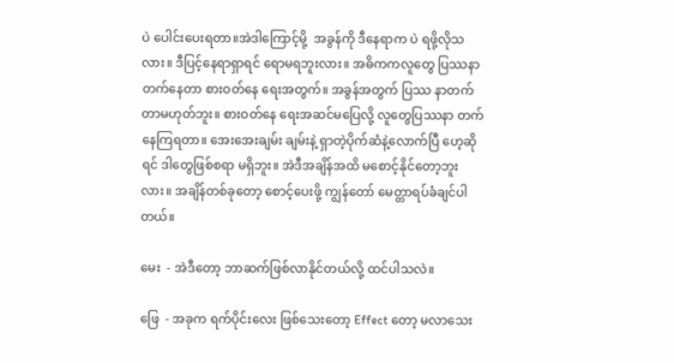ပဲ ပေါင်းပေးရတာ။အဲဒါကြောင့်မို့  အခွန်ကို ဒီနေရာက ပဲ ရဖို့လိုသလား။ ဒီပြင့်နေရာရှာရင် ရောမရဘူးလား။ အဓိကကလူတွေ ပြဿနာ တက်နေတာ စားဝတ်နေ ရေးအတွက်။ အခွန်အတွက် ပြဿ နာတက်တာမဟုတ်ဘူး။ စားဝတ်နေ ရေးအဆင်မပြေလို့ လူတွေပြဿနာ တက်နေကြရတာ။ အေးအေးချမ်း ချမ်းနဲ့ ရှာတဲ့ပိုက်ဆံနဲ့လောက်ပြီ ဟေ့ဆိုရင် ဒါတွေဖြစ်စရာ မရှိဘူး။ အဲဒီအချိန်အထိ မစောင့်နိုင်တော့ဘူးလား။ အချိန်တစ်ခုတော့ စောင့်ပေးဖို့ ကျွန်တော် မေတ္တာရပ်ခံချင်ပါတယ်။

မေး  - အဲဒီတော့ ဘာဆက်ဖြစ်လာနိုင်တယ်လို့ ထင်ပါသလဲ။

ဖြေ  - အခုက ရက်ပိုင်းလေး ဖြစ်သေးတော့ Effect တော့ မလာသေး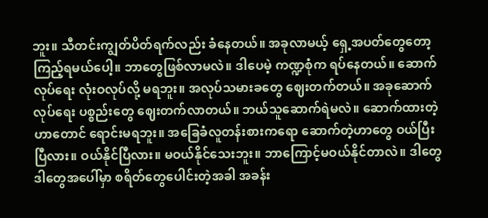ဘူး။ သီတင်းကျွတ်ပိတ်ရက်လည်း ခံနေတယ်။ အခုလာမယ့် ရှေ့အပတ်တွေတော့ ကြည့်ရမယ်ပေါ့။ ဘာတွေဖြစ်လာမလဲ။ ဒါပေမဲ့ ကဏ္ဍစုံက ရပ်နေတယ်။ ဆောက်လုပ်ရေး လုံးဝလုပ်လို့ မရဘူး။ အလုပ်သမားခတွေ ဈေးတက်တယ်။ အခုဆောက်လုပ်ရေး ပစ္စည်းတွေ ဈေးတက်လာတယ်။ ဘယ်သူဆောက်ရဲမလဲ။ ဆောက်ထားတဲ့ဟာတောင် ရောင်းမရဘူး။ အခြေခံလူတန်းစားကရော ဆောက်တဲ့ဟာတွေ ဝယ်ပြီးပြီလား။ ဝယ်နိုင်ပြီလား။ မဝယ်နိုင်သေးဘူး။ ဘာကြောင့်မဝယ်နိုင်တာလဲ။ ဒါတွေ ဒါတွေအပေါ်မှာ စရိတ်တွေပေါင်းတဲ့အခါ အခန်း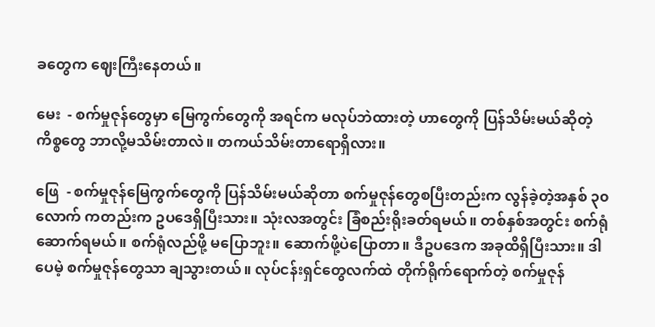ခတွေက ဈေးကြီးနေတယ်။

မေး  - စက်မှုဇုန်တွေမှာ မြေကွက်တွေကို အရင်က မလုပ်ဘဲထားတဲ့ ဟာတွေကို ပြန်သိမ်းမယ်ဆိုတဲ့ ကိစ္စတွေ ဘာလို့မသိမ်းတာလဲ။ တကယ်သိမ်းတာရောရှိလား။

ဖြေ  - စက်မှုဇုန်မြေကွက်တွေကို ပြန်သိမ်းမယ်ဆိုတာ စက်မှုဇုန်တွေစပြီးတည်းက လွန်ခဲ့တဲ့အနှစ် ၃၀ လောက် ကတည်းက ဥပဒေရှိပြီးသား။ သုံးလအတွင်း ခြံစည်းရိုးခတ်ရမယ်။ တစ်နှစ်အတွင်း စက်ရုံဆောက်ရမယ်။ စက်ရုံလည်ဖို့ မပြောဘူး။ ဆောက်ဖို့ပဲပြောတာ။ ဒီဥပဒေက အခုထိရှိပြီးသား။ ဒါပေမဲ့ စက်မှုဇုန်တွေသာ ချသွားတယ်။ လုပ်ငန်းရှင်တွေလက်ထဲ တိုက်ရိုက်ရောက်တဲ့ စက်မှုဇုန်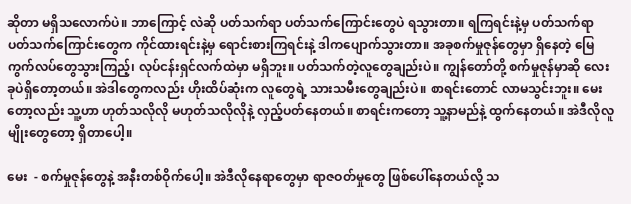ဆိုတာ မရှိသလောက်ပဲ။ ဘာကြောင့် လဲဆို ပတ်သက်ရာ ပတ်သက်ကြောင်းတွေပဲ ရသွားတာ။ ရကြရင်းနဲ့မှ ပတ်သက်ရာ ပတ်သက်ကြောင်းတွေက ကိုင်ထားရင်းနဲ့မှ ရောင်းစားကြရင်းနဲ့ ဒါကပျောက်သွားတာ။ အခုစက်မှုဇုန်တွေမှာ ရှိနေတဲ့ မြေကွက်လပ်တွေသွားကြည့်၊ လုပ်ငန်းရှင်လက်ထဲမှာ မရှိဘူး။ ပတ်သက်တဲ့လူတွေချည်းပဲ။ ကျွန်တော်တို့ စက်မှုဇုန်မှာဆို လေးခုပဲရှိတော့တယ်။ အဲဒါတွေကလည်း ဟိုးထိပ်ဆုံးက လူတွေရဲ့ သားသမီးတွေချည်းပဲ။ စာရင်းတောင် လာမသွင်းဘူး။ မေးတော့လည်း သူ့ဟာ ဟုတ်သလိုလို မဟုတ်သလိုလိုနဲ့ လှည့်ပတ်နေတယ်။ စာရင်းကတော့ သူ့နာမည်နဲ့ ထွက်နေတယ်။ အဲဒီလိုလူမျိုးတွေတော့ ရှိတာပေါ့။

မေး  - စက်မှုဇုန်တွေနဲ့ အနီးတစ်ဝိုက်ပေါ့။ အဲဒီလိုနေရာတွေမှာ ရာဇဝတ်မှုတွေ ဖြစ်ပေါ်နေတယ်လို့ သ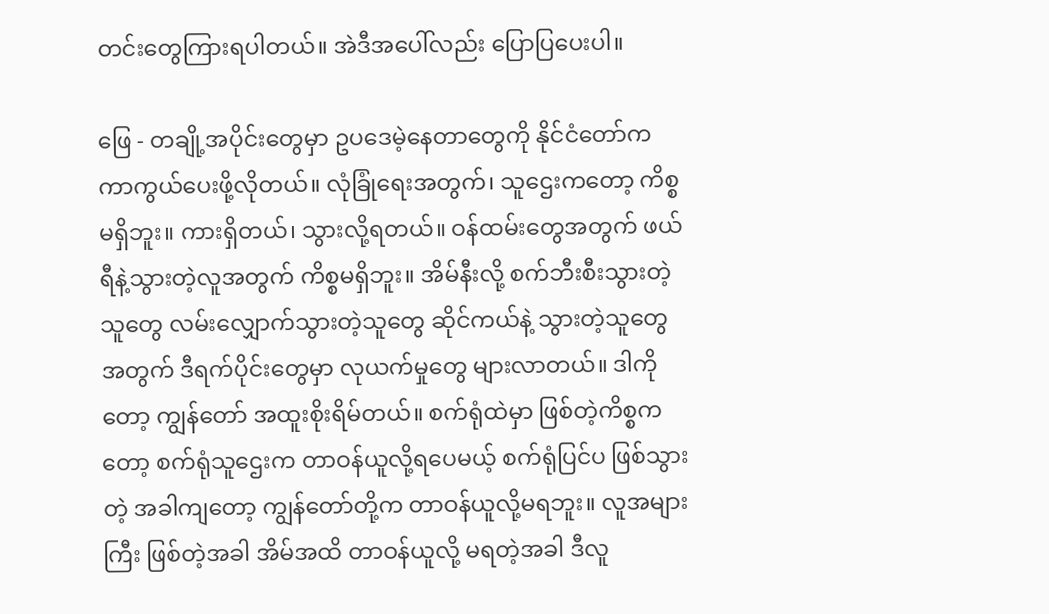တင်းတွေကြားရပါတယ်။ အဲဒီအပေါ်လည်း ပြောပြပေးပါ။

ဖြေ - တချို့အပိုင်းတွေမှာ ဥပဒေမဲ့နေတာတွေကို နိုင်ငံတော်က ကာကွယ်ပေးဖို့လိုတယ်။ လုံခြုံရေးအတွက်၊ သူဌေးကတော့ ကိစ္စမရှိဘူး။ ကားရှိတယ်၊ သွားလို့ရတယ်။ ဝန်ထမ်းတွေအတွက် ဖယ်ရီနဲ့သွားတဲ့လူအတွက် ကိစ္စမရှိဘူး။ အိမ်နီးလို့ စက်ဘီးစီးသွားတဲ့သူတွေ လမ်းလျှောက်သွားတဲ့သူတွေ ဆိုင်ကယ်နဲ့ သွားတဲ့သူတွေ အတွက် ဒီရက်ပိုင်းတွေမှာ လုယက်မှုတွေ များလာတယ်။ ဒါကိုတော့ ကျွန်တော် အထူးစိုးရိမ်တယ်။ စက်ရုံထဲမှာ ဖြစ်တဲ့ကိစ္စကတော့ စက်ရုံသူဌေးက တာဝန်ယူလို့ရပေမယ့် စက်ရုံပြင်ပ ဖြစ်သွားတဲ့ အခါကျတော့ ကျွန်တော်တို့က တာဝန်ယူလို့မရဘူး။ လူအများကြီး ဖြစ်တဲ့အခါ အိမ်အထိ တာဝန်ယူလို့ မရတဲ့အခါ ဒီလူ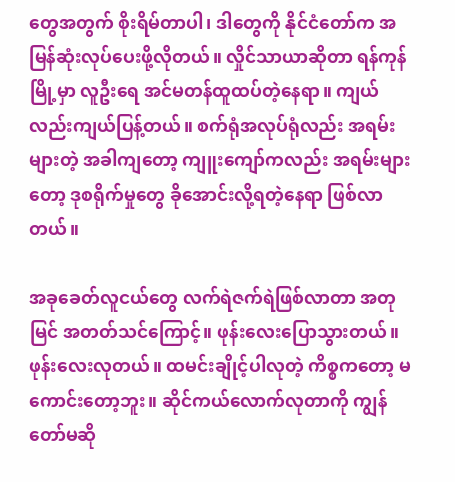တွေအတွက် စိုးရိမ်တာပါ၊ ဒါတွေကို နိုင်ငံတော်က အမြန်ဆုံးလုပ်ပေးဖို့လိုတယ်။ လှိုင်သာယာဆိုတာ ရန်ကုန်မြို့မှာ လူဦးရေ အင်မတန်ထူထပ်တဲ့နေရာ။ ကျယ်လည်းကျယ်ပြန့်တယ်။ စက်ရုံအလုပ်ရုံလည်း အရမ်းများတဲ့ အခါကျတော့ ကျူးကျော်ကလည်း အရမ်းများတော့ ဒုစရိုက်မှုတွေ ခိုအောင်းလို့ရတဲ့နေရာ ဖြစ်လာတယ်။

အခုခေတ်လူငယ်တွေ လက်ရဲဇက်ရဲဖြစ်လာတာ အတုမြင် အတတ်သင်ကြောင့်။ ဖုန်းလေးပြောသွားတယ်။ ဖုန်းလေးလုတယ်။ ထမင်းချိုင့်ပါလုတဲ့ ကိစ္စကတော့ မကောင်းတော့ဘူး။ ဆိုင်ကယ်လောက်လုတာကို ကျွန်တော်မဆို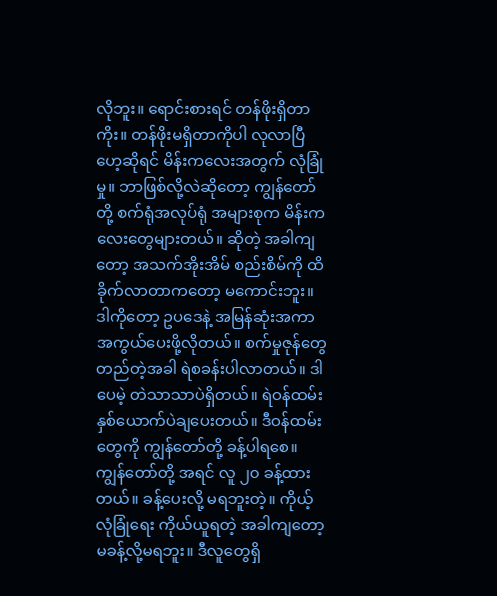လိုဘူး။ ရောင်းစားရင် တန်ဖိုးရှိတာကိုး။ တန်ဖိုးမရှိတာကိုပါ လုလာပြီဟေ့ဆိုရင် မိန်းကလေးအတွက် လုံခြုံမှု။ ဘာဖြစ်လို့လဲဆိုတော့ ကျွန်တော်တို့ စက်ရုံအလုပ်ရုံ အများစုက မိန်းကလေးတွေများတယ်။ ဆိုတဲ့ အခါကျတော့ အသက်အိုးအိမ် စည်းစိမ်ကို ထိခိုက်လာတာကတော့ မကောင်းဘူး။ ဒါကိုတော့ ဥပဒေနဲ့ အမြန်ဆုံးအကာအကွယ်ပေးဖို့လိုတယ်။ စက်မှုဇုန်တွေတည်တဲ့အခါ ရဲစခန်းပါလာတယ်။ ဒါပေမဲ့ တဲသာသာပဲရှိတယ်။ ရဲဝန်ထမ်း နှစ်ယောက်ပဲချပေးတယ်။ ဒီဝန်ထမ်းတွေကို ကျွန်တော်တို့ ခန့်ပါရစေ။ ကျွန်တော်တို့ အရင် လူ ၂၀ ခန့်ထားတယ်။ ခန့်ပေးလို့ မရဘူးတဲ့။ ကိုယ့်လုံခြုံရေး ကိုယ်ယူရတဲ့ အခါကျတော့ မခန့်လို့မရဘူး။ ဒီလူတွေရှိ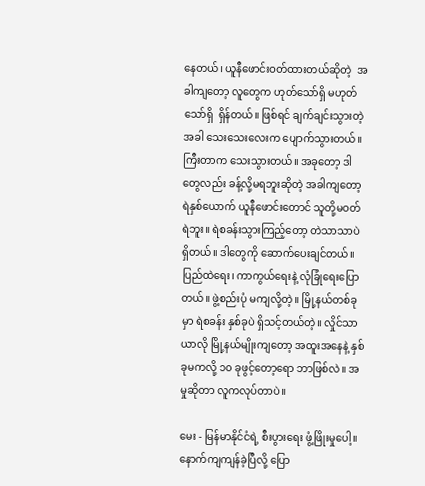နေတယ်၊ ယူနီဖောင်းဝတ်ထားတယ်ဆိုတဲ့  အခါကျတော့ လူတွေက ဟုတ်သော်ရှိ မဟုတ်သော်ရှိ  ရှိန်တယ်။ ဖြစ်ရင် ချက်ချင်းသွားတဲ့အခါ သေးသေးလေးက ပျောက်သွားတယ်။ ကြီးတာက သေးသွားတယ်။ အခုတော့ ဒါတွေလည်း ခန့်လို့မရဘူးဆိုတဲ့ အခါကျတော့ ရဲနှစ်ယောက် ယူနီဖောင်းတောင် သူတို့မဝတ်ရဲဘူး။ ရဲစခန်းသွားကြည့်တော့ တဲသာသာပဲရှိတယ်။ ဒါတွေကို ဆောက်ပေးချင်တယ်။ ပြည်ထဲရေး၊ ကာကွယ်ရေးနဲ့ လုံခြုံရေးပြောတယ်။ ဖွဲ့စည်းပုံ မကျလို့တဲ့။ မြို့နယ်တစ်ခုမှာ ရဲစခန်း နှစ်ခုပဲ ရှိသင့်တယ်တဲ့။ လှိုင်သာယာလို မြို့နယ်မျိုးကျတော့ အထူးအနေနဲ့ နှစ်ခုမကလို့ ၁၀ ခုဖွင့်တော့ရော ဘာဖြစ်လဲ။ အမှုဆိုတာ လူကလုပ်တာပဲ။

မေး - မြန်မာနိုင်ငံရဲ့ စီးပွားရေး ဖွံ့ဖြိုးမှုပေါ့။ နောက်ကျကျန်ခဲ့ပြီလို့ ပြော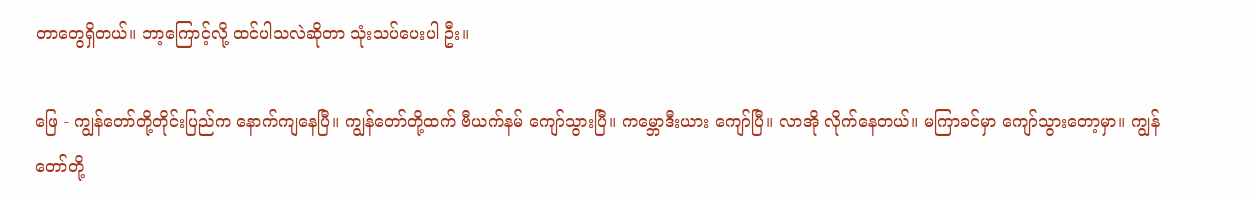တာတွေရှိတယ်။ ဘာ့ကြောင့်လို့ ထင်ပါသလဲဆိုတာ သုံးသပ်ပေးပါ ဦး။

ဖြေ - ကျွန်တော်တို့တိုင်းပြည်က နောက်ကျနေပြီ။ ကျွန်တော်တို့ထက် ဗီယက်နမ် ကျော်သွားပြီ။ ကမ္ဘောဒီးယား ကျော်ပြီ။ လာအို လိုက်နေတယ်။ မကြာခင်မှာ ကျော်သွားတော့မှာ။ ကျွန်တော်တို့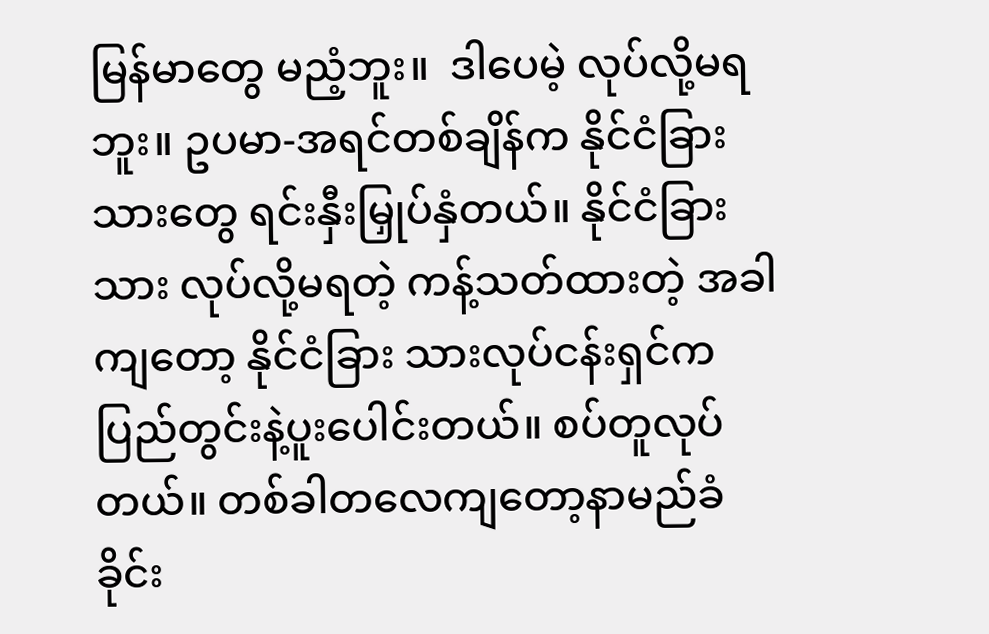မြန်မာတွေ မညံ့ဘူး။  ဒါပေမဲ့ လုပ်လို့မရဘူး။ ဥပမာ-အရင်တစ်ချိန်က နိုင်ငံခြား သားတွေ ရင်းနှီးမြှုပ်နှံတယ်။ နိုင်ငံခြားသား လုပ်လို့မရတဲ့ ကန့်သတ်ထားတဲ့ အခါကျတော့ နိုင်ငံခြား သားလုပ်ငန်းရှင်က ပြည်တွင်းနဲ့ပူးပေါင်းတယ်။ စပ်တူလုပ်တယ်။ တစ်ခါတလေကျတော့နာမည်ခံခိုင်း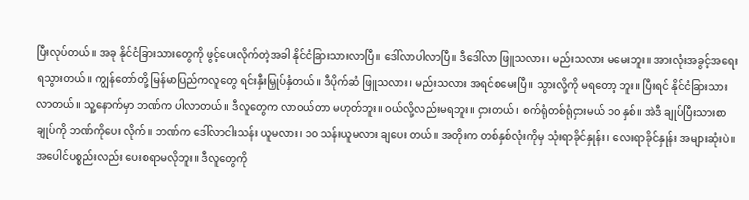ပြီးလုပ်တယ်။ အခု နိုင်ငံခြားသားတွေကို ဖွင့်ပေးလိုက်တဲ့အခါ နိုင်ငံခြားသားလာပြီ။ ဒေါ်လာပါလာပြီ။ ဒီဒေါ်လာ ဖြူသလား၊ မည်းသလား မမေးဘူး။ အားလုံးအခွင့်အရေး ရသွားတယ်။ ကျွန်တော်တို့ မြန်မာပြည်ကလူတွေ ရင်းနှီးမြှုပ်နှံတယ်။ ဒီပိုက်ဆံ ဖြူသလား၊ မည်းသလား အရင်စမေးပြီ။ သွားလို့ကို မရတော့ ဘူး။ ပြီးရင် နိုင်ငံခြားသား လာတယ်။ သူ့နောက်မှာ ဘဏ်က ပါလာတယ်။ ဒီလူတွေက လာဝယ်တာ မဟုတ်ဘူး။ ဝယ်လို့လည်းမရဘူး။ ငှားတယ်၊ စက်ရုံတစ်ရုံငှားမယ် ၁၀ နှစ်။ အဲဒီ ချုပ်ပြီးသားစာချုပ်ကို ဘဏ်ကိုပေး လိုက်။ ဘဏ်က ဒေါ်လာငါးသန်း ယူမလား၊ ၁၀ သန်းယူမလား ချပေး တယ်။ အတိုးက တစ်နှစ်လုံးကိုမှ သုံးရာခိုင်နှုန်း၊ လေးရာခိုင်နှုန်း အများဆုံးပဲ။ အပေါင်ပစ္စည်းလည်း ပေးစရာမလိုဘူး။ ဒီလူတွေကို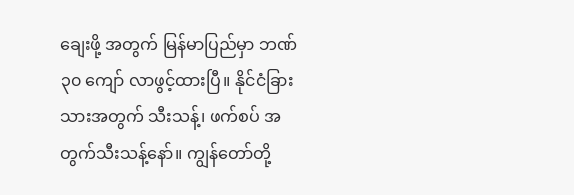ချေးဖို့ အတွက် မြန်မာပြည်မှာ ဘဏ် ၃၀ ကျော် လာဖွင့်ထားပြီ။ နိုင်ငံခြား သားအတွက် သီးသန့်၊ ဖက်စပ် အတွက်သီးသန့်နော်။ ကျွန်တော်တို့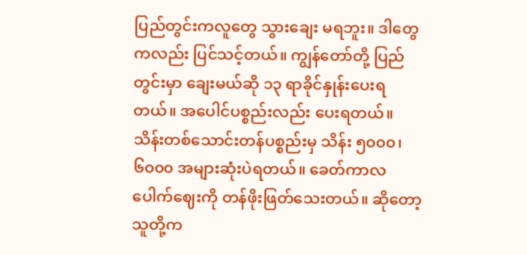ပြည်တွင်းကလူတွေ သွားချေး မရဘူး။ ဒါတွေကလည်း ပြင်သင့်တယ်။ ကျွန်တော်တို့ ပြည်တွင်းမှာ ချေးမယ်ဆို ၁၃ ရာခိုင်နှုန်းပေးရတယ်။ အပေါင်ပစ္စည်းလည်း ပေးရတယ်။ သိန်းတစ်သောင်းတန်ပစ္စည်းမှ သိန်း ၅၀၀၀၊ ၆၀၀၀ အများဆုံးပဲရတယ်။ ခေတ်ကာလပေါက်ဈေးကို တန်ဖိုးဖြတ်သေးတယ်။ ဆိုတော့ သူတို့က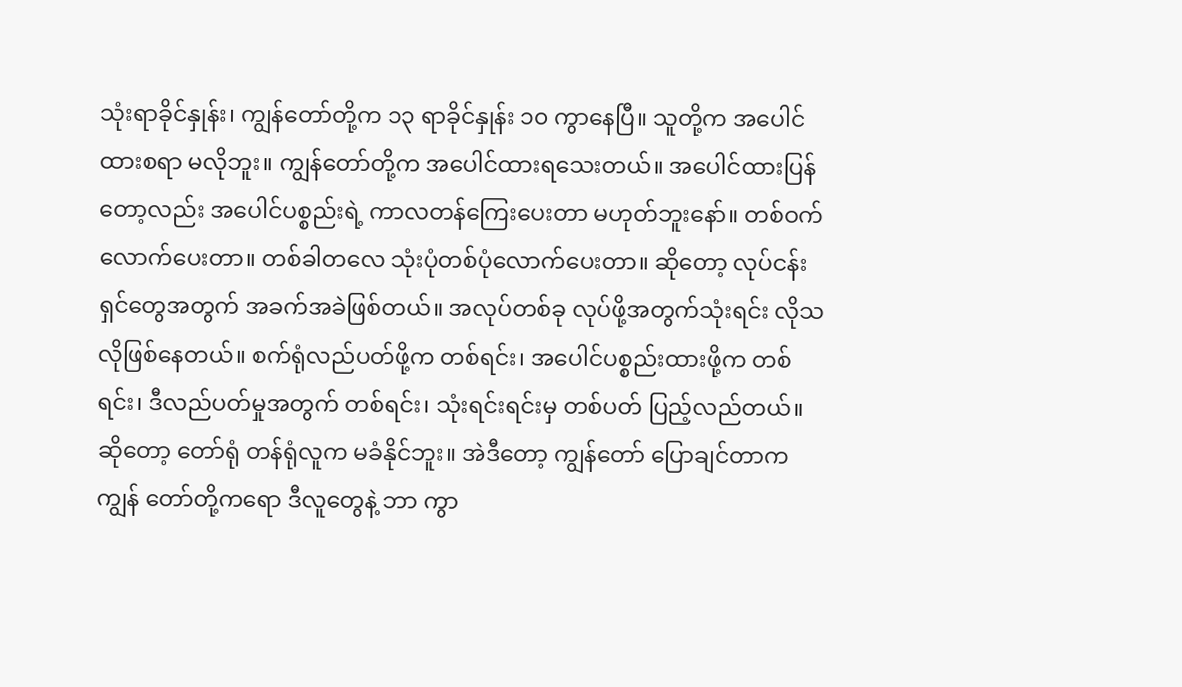သုံးရာခိုင်နှုန်း၊ ကျွန်တော်တို့က ၁၃ ရာခိုင်နှုန်း ၁၀ ကွာနေပြီ။ သူတို့က အပေါင်ထားစရာ မလိုဘူး။ ကျွန်တော်တို့က အပေါင်ထားရသေးတယ်။ အပေါင်ထားပြန်တော့လည်း အပေါင်ပစ္စည်းရဲ့ ကာလတန်ကြေးပေးတာ မဟုတ်ဘူးနော်။ တစ်ဝက်လောက်ပေးတာ။ တစ်ခါတလေ သုံးပုံတစ်ပုံလောက်ပေးတာ။ ဆိုတော့ လုပ်ငန်းရှင်တွေအတွက် အခက်အခဲဖြစ်တယ်။ အလုပ်တစ်ခု လုပ်ဖို့အတွက်သုံးရင်း လိုသလိုဖြစ်နေတယ်။ စက်ရုံလည်ပတ်ဖို့က တစ်ရင်း၊ အပေါင်ပစ္စည်းထားဖို့က တစ်ရင်း၊ ဒီလည်ပတ်မှုအတွက် တစ်ရင်း၊ သုံးရင်းရင်းမှ တစ်ပတ် ပြည့်လည်တယ်။ ဆိုတော့ တော်ရုံ တန်ရုံလူက မခံနိုင်ဘူး။ အဲဒီတော့ ကျွန်တော် ပြောချင်တာက ကျွန် တော်တို့ကရော ဒီလူတွေနဲ့ ဘာ ကွာ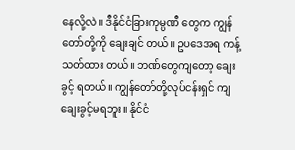နေလို့လဲ။ ဒီနိုင်ငံခြားကုမ္ပဏီ တွေက ကျွန်တော်တို့ကို ချေးချင် တယ်။ ဥပဒေအရ ကန့်သတ်ထား တယ်။ ဘဏ်တွေကျတော့ ချေးခွင့် ရတယ်။ ကျွန်တော်တို့လုပ်ငန်းရှင် ကျ ချေးခွင့်မရဘူး။ နိုင်ငံ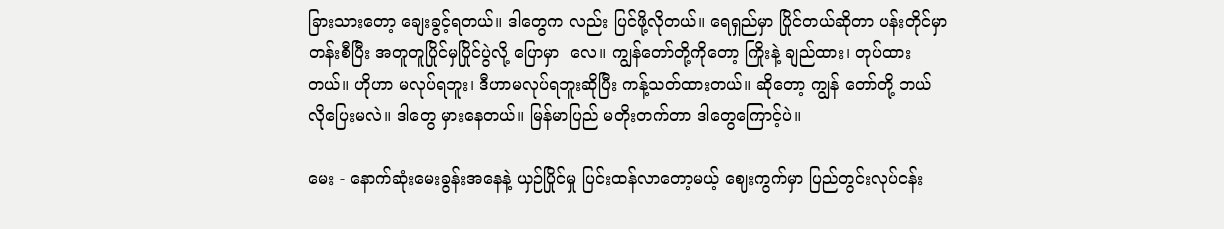ခြားသားတော့ ချေးခွင့်ရတယ်။ ဒါတွေက လည်း ပြင်ဖို့လိုတယ်။ ရေရှည်မှာ ပြိုင်တယ်ဆိုတာ ပန်းတိုင်မှာ တန်းစီပြီး အတူတူပြိုင်မှပြိုင်ပွဲလို့ ပြောမှာ  လေ။ ကျွန်တော်တို့ကိုတော့ ကြိုးနဲ့ ချည်ထား၊ တုပ်ထားတယ်။ ဟိုဟာ မလုပ်ရဘူး၊ ဒီဟာမလုပ်ရဘူးဆိုပြီး ကန့်သတ်ထားတယ်။ ဆိုတော့ ကျွန် တော်တို့ ဘယ်လိုပြေးမလဲ။ ဒါတွေ မှားနေတယ်။ မြန်မာပြည် မတိုးတက်တာ ဒါတွေကြောင့်ပဲ။

မေး - နောက်ဆုံးမေးခွန်းအနေနဲ့ ယှဉ်ပြိုင်မှု ပြင်းထန်လာတော့မယ့် ဈေးကွက်မှာ ပြည်တွင်းလုပ်ငန်း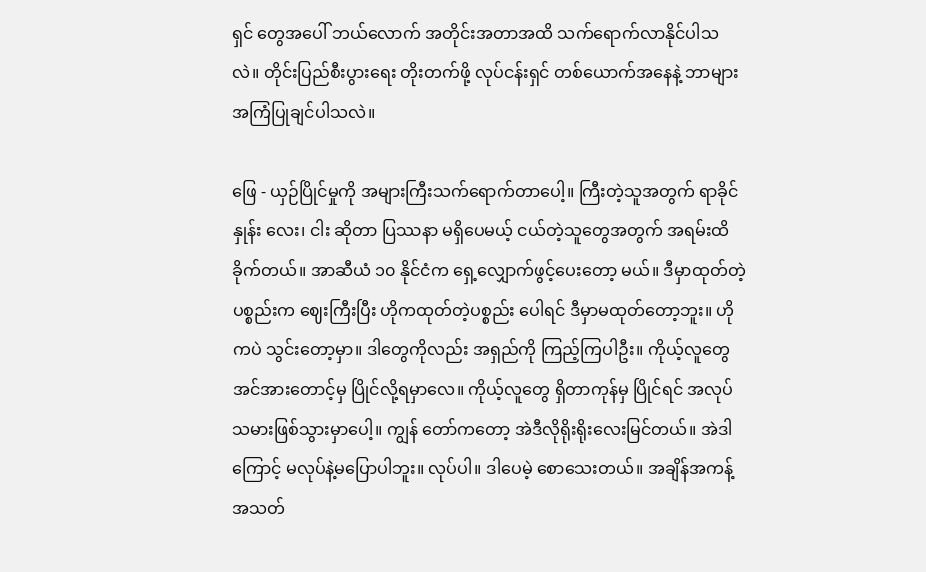ရှင် တွေအပေါ် ဘယ်လောက် အတိုင်းအတာအထိ သက်ရောက်လာနိုင်ပါသလဲ။ တိုင်းပြည်စီးပွားရေး တိုးတက်ဖို့ လုပ်ငန်းရှင် တစ်ယောက်အနေနဲ့ ဘာများအကြံပြုချင်ပါသလဲ။

ဖြေ - ယှဉ်ပြိုင်မှုကို အများကြီးသက်ရောက်တာပေါ့။ ကြီးတဲ့သူအတွက် ရာခိုင်နှုန်း လေး၊ ငါး ဆိုတာ ပြဿနာ မရှိပေမယ့် ငယ်တဲ့သူတွေအတွက် အရမ်းထိခိုက်တယ်။ အာဆီယံ ၁၀ နိုင်ငံက ရှေ့လျှောက်ဖွင့်ပေးတော့ မယ်။ ဒီမှာထုတ်တဲ့ပစ္စည်းက ဈေးကြီးပြီး ဟိုကထုတ်တဲ့ပစ္စည်း ပေါရင် ဒီမှာမထုတ်တော့ဘူး။ ဟိုကပဲ သွင်းတော့မှာ။ ဒါတွေကိုလည်း အရှည်ကို ကြည့်ကြပါဦး။ ကိုယ့်လူတွေ အင်အားတောင့်မှ ပြိုင်လို့ရမှာလေ။ ကိုယ့်လူတွေ ရှိတာကုန်မှ ပြိုင်ရင် အလုပ်သမားဖြစ်သွားမှာပေါ့။ ကျွန် တော်ကတော့ အဲဒီလိုရိုးရိုးလေးမြင်တယ်။ အဲဒါကြောင့် မလုပ်နဲ့မပြောပါဘူး။ လုပ်ပါ။ ဒါပေမဲ့ စောသေးတယ်။ အချိန်အကန့်အသတ်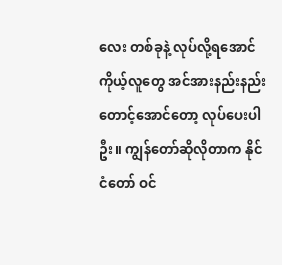လေး တစ်ခုနဲ့ လုပ်လို့ရအောင် ကိုယ့်လူတွေ အင်အားနည်းနည်း တောင့်အောင်တော့ လုပ်ပေးပါဦး။ ကျွန်တော်ဆိုလိုတာက နိုင်ငံတော် ဝင်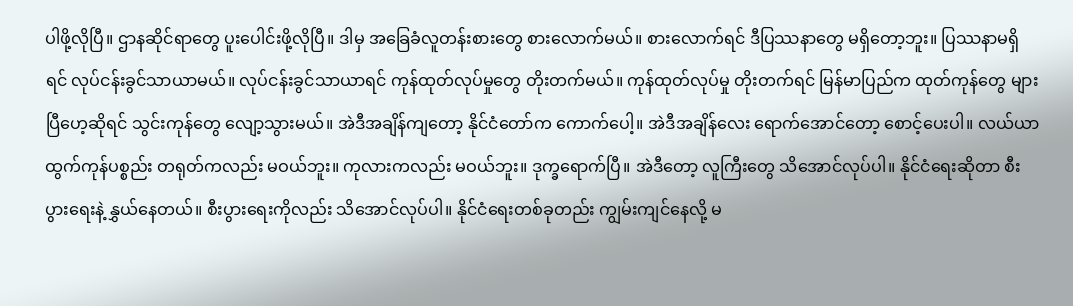ပါဖို့လိုပြီ။ ဌာနဆိုင်ရာတွေ ပူးပေါင်းဖို့လိုပြီ။ ဒါမှ အခြေခံလူတန်းစားတွေ စားလောက်မယ်။ စားလောက်ရင် ဒီပြဿနာတွေ မရှိတော့ဘူး။ ပြဿနာမရှိရင် လုပ်ငန်းခွင်သာယာမယ်။ လုပ်ငန်းခွင်သာယာရင် ကုန်ထုတ်လုပ်မှုတွေ တိုးတက်မယ်။ ကုန်ထုတ်လုပ်မှု တိုးတက်ရင် မြန်မာပြည်က ထုတ်ကုန်တွေ များပြီဟေ့ဆိုရင် သွင်းကုန်တွေ လျော့သွားမယ်။ အဲဒီအချိန်ကျတော့ နိုင်ငံတော်က ကောက်ပေါ့။ အဲဒီအချိန်လေး ရောက်အောင်တော့ စောင့်ပေးပါ။ လယ်ယာထွက်ကုန်ပစ္စည်း တရုတ်ကလည်း မဝယ်ဘူး။ ကုလားကလည်း မဝယ်ဘူး။ ဒုက္ခရောက်ပြီ။ အဲဒီတော့ လူကြီးတွေ သိအောင်လုပ်ပါ။ နိုင်ငံရေးဆိုတာ စီးပွားရေးနဲ့ နွှယ်နေတယ်။ စီးပွားရေးကိုလည်း သိအောင်လုပ်ပါ။ နိုင်ငံရေးတစ်ခုတည်း ကျွမ်းကျင်နေလို့ မ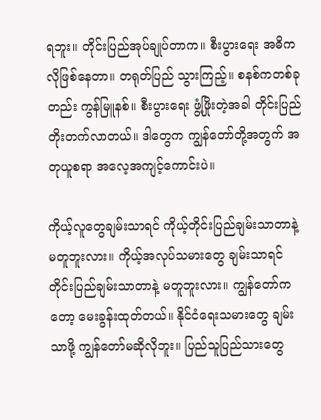ရဘူး။ တိုင်းပြည်အုပ်ချုပ်တာက။ စီးပွားရေး အဓိကလိုဖြစ်နေတာ။ တရုတ်ပြည် သွားကြည့်။ စနစ်ကတစ်ခုတည်း ကွန်မြူနစ်။ စီးပွားရေး ဖွံ့ဖြိုးတဲ့အခါ တိုင်းပြည်တိုးတက်လာတယ်။ ဒါတွေက ကျွန်တော်တို့အတွက် အတုယူစရာ အလေ့အကျင့်ကောင်းပဲ။

ကိုယ့်လူတွေချမ်းသာရင် ကိုယ့်တိုင်းပြည်ချမ်းသာတာနဲ့ မတူဘူးလား။ ကိုယ့်အလုပ်သမားတွေ ချမ်းသာရင် တိုင်းပြည်ချမ်းသာတာနဲ့ မတူဘူးလား။ ကျွန်တော်ကတော့ မေးခွန်းထုတ်တယ်။ နိုင်ငံရေးသမားတွေ ချမ်းသာဖို့ ကျွန်တော်မဆိုလိုဘူး။ ပြည်သူပြည်သားတွေ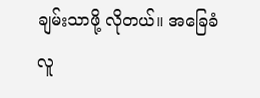ချမ်းသာဖို့ လိုတယ်။ အခြေခံ လူ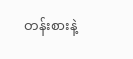တန်းစားနဲ့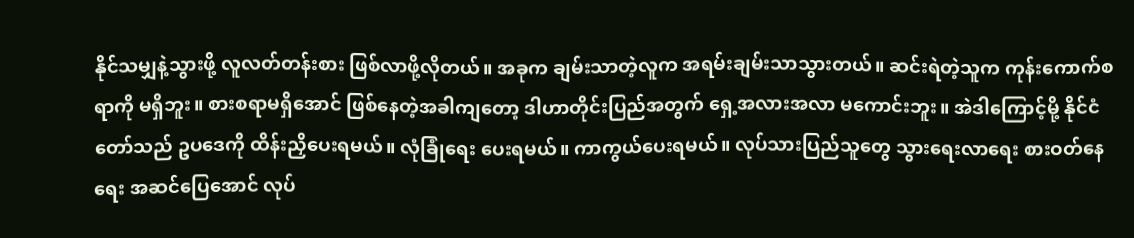နိုင်သမျှနဲ့သွားဖို့ လူလတ်တန်းစား ဖြစ်လာဖို့လိုတယ်။ အခုက ချမ်းသာတဲ့လူက အရမ်းချမ်းသာသွားတယ်။ ဆင်းရဲတဲ့သူက ကုန်းကောက်စရာကို မရှိဘူး။ စားစရာမရှိအောင် ဖြစ်နေတဲ့အခါကျတော့ ဒါဟာတိုင်းပြည်အတွက် ရှေ့အလားအလာ မကောင်းဘူး။ အဲဒါကြောင့်မို့ နိုင်ငံတော်သည် ဥပဒေကို ထိန်းညှိပေးရမယ်။ လုံခြုံရေး ပေးရမယ်။ ကာကွယ်ပေးရမယ်။ လုပ်သားပြည်သူတွေ သွားရေးလာရေး စားဝတ်နေရေး အဆင်ပြေအောင် လုပ်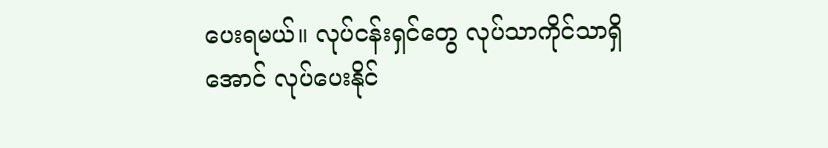ပေးရမယ်။ လုပ်ငန်းရှင်တွေ လုပ်သာကိုင်သာရှိအောင် လုပ်ပေးနိုင်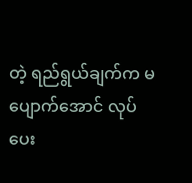တဲ့ ရည်ရွယ်ချက်က မပျောက်အောင် လုပ်ပေး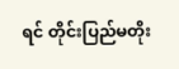ရင် တိုင်းပြည်မတိုး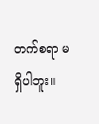တက်စရာ မရှိပါဘူး။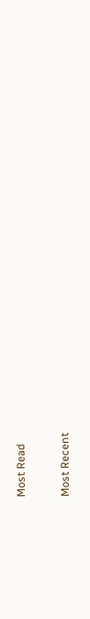Most Read

Most Recent